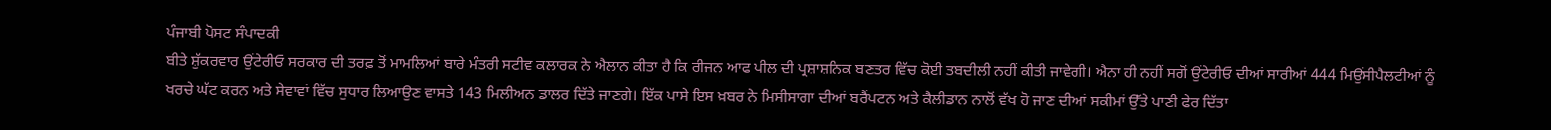ਪੰਜਾਬੀ ਪੋਸਟ ਸੰਪਾਦਕੀ
ਬੀਤੇ ਸ਼ੁੱਕਰਵਾਰ ਉਂਟੇਰੀਓ ਸਰਕਾਰ ਦੀ ਤਰਫ਼ ਤੋਂ ਮਾਮਲਿਆਂ ਬਾਰੇ ਮੰਤਰੀ ਸਟੀਵ ਕਲਾਰਕ ਨੇ ਐਲਾਨ ਕੀਤਾ ਹੈ ਕਿ ਰੀਜਨ ਆਫ ਪੀਲ ਦੀ ਪ੍ਰਸ਼ਾਸ਼ਨਿਕ ਬਣਤਰ ਵਿੱਚ ਕੋਈ ਤਬਦੀਲੀ ਨਹੀਂ ਕੀਤੀ ਜਾਵੇਗੀ। ਐਨਾ ਹੀ ਨਹੀਂ ਸਗੋਂ ਉਂਟੇਰੀਓ ਦੀਆਂ ਸਾਰੀਆਂ 444 ਮਿਉਂਸੀਪੈਲਟੀਆਂ ਨੂੰ ਖਰਚੇ ਘੱਟ ਕਰਨ ਅਤੇ ਸੇਵਾਵਾਂ ਵਿੱਚ ਸੁਧਾਰ ਲਿਆਉਣ ਵਾਸਤੇ 143 ਮਿਲੀਅਨ ਡਾਲਰ ਦਿੱਤੇ ਜਾਣਗੇ। ਇੱਕ ਪਾਸੇ ਇਸ ਖ਼ਬਰ ਨੇ ਮਿਸੀਸਾਗਾ ਦੀਆਂ ਬਰੈਂਪਟਨ ਅਤੇ ਕੈਲੀਡਾਨ ਨਾਲੋਂ ਵੱਖ ਹੋ ਜਾਣ ਦੀਆਂ ਸਕੀਮਾਂ ਉੱਤੇ ਪਾਣੀ ਫੇਰ ਦਿੱਤਾ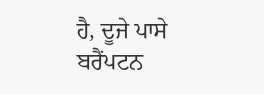ਹੈ, ਦੂਜੇ ਪਾਸੇ ਬਰੈਂਪਟਨ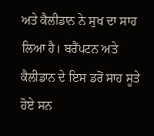ਅਤੇ ਕੈਲੀਡਾਨ ਨੇ ਸੁਖ ਦਾ ਸਾਹ ਲਿਆ ਹੈ। ਬਰੈਂਪਟਨ ਅਤੇ ਕੈਲੀਡਾਨ ਦੇ ਇਸ ਡਰੋਂ ਸਾਹ ਸੂਤੇ ਹੋਏ ਸਨ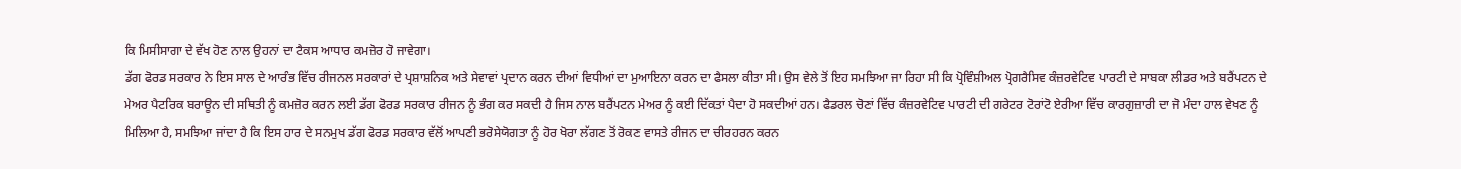ਕਿ ਮਿਸੀਸਾਗਾ ਦੇ ਵੱਖ ਹੋਣ ਨਾਲ ਉਹਨਾਂ ਦਾ ਟੈਕਸ ਆਧਾਰ ਕਮਜ਼ੋਰ ਹੋ ਜਾਵੇਗਾ।
ਡੱਗ ਫੋਰਡ ਸਰਕਾਰ ਨੇ ਇਸ ਸਾਲ ਦੇ ਆਰੰਭ ਵਿੱਚ ਰੀਜਨਲ ਸਰਕਾਰਾਂ ਦੇ ਪ੍ਰਸ਼ਾਸ਼ਨਿਕ ਅਤੇ ਸੇਵਾਵਾਂ ਪ੍ਰਦਾਨ ਕਰਨ ਦੀਆਂ ਵਿਧੀਆਂ ਦਾ ਮੁਆਇਨਾ ਕਰਨ ਦਾ ਫੈਸਲਾ ਕੀਤਾ ਸੀ। ਉਸ ਵੇਲੇ ਤੋਂ ਇਹ ਸਮਝਿਆ ਜਾ ਰਿਹਾ ਸੀ ਕਿ ਪ੍ਰੋਵਿੰਸ਼ੀਅਲ ਪ੍ਰੋਗਰੈਸਿਵ ਕੰਜ਼ਰਵੇਟਿਵ ਪਾਰਟੀ ਦੇ ਸਾਬਕਾ ਲੀਡਰ ਅਤੇ ਬਰੈਂਪਟਨ ਦੇ ਮੇਅਰ ਪੈਟਰਿਕ ਬਰਾਊਨ ਦੀ ਸਥਿਤੀ ਨੂੰ ਕਮਜ਼ੋਰ ਕਰਨ ਲਈ ਡੱਗ ਫੋਰਡ ਸਰਕਾਰ ਰੀਜਨ ਨੂੰ ਭੰਗ ਕਰ ਸਕਦੀ ਹੈ ਜਿਸ ਨਾਲ ਬਰੈਂਪਟਨ ਮੇਅਰ ਨੂੰ ਕਈ ਦਿੱਕਤਾਂ ਪੈਦਾ ਹੋ ਸਕਦੀਆਂ ਹਨ। ਫੈਡਰਲ ਚੋਣਾਂ ਵਿੱਚ ਕੰਜ਼ਰਵੇਟਿਵ ਪਾਰਟੀ ਦੀ ਗਰੇਟਰ ਟੋਰਾਂਟੋ ਏਰੀਆ ਵਿੱਚ ਕਾਰਗੁਜ਼ਾਰੀ ਦਾ ਜੋ ਮੰਦਾ ਹਾਲ ਵੇਖਣ ਨੂੰ ਮਿਲਿਆ ਹੈ, ਸਮਝਿਆ ਜਾਂਦਾ ਹੈ ਕਿ ਇਸ ਹਾਰ ਦੇ ਸਨਮੁਖ ਡੱਗ ਫੋਰਡ ਸਰਕਾਰ ਵੱਲੋਂ ਆਪਣੀ ਭਰੋਸੇਯੋਗਤਾ ਨੂੰ ਹੋਰ ਖੋਰਾ ਲੱਗਣ ਤੋਂ ਰੋਕਣ ਵਾਸਤੇ ਰੀਜਨ ਦਾ ਚੀਰਹਰਨ ਕਰਨ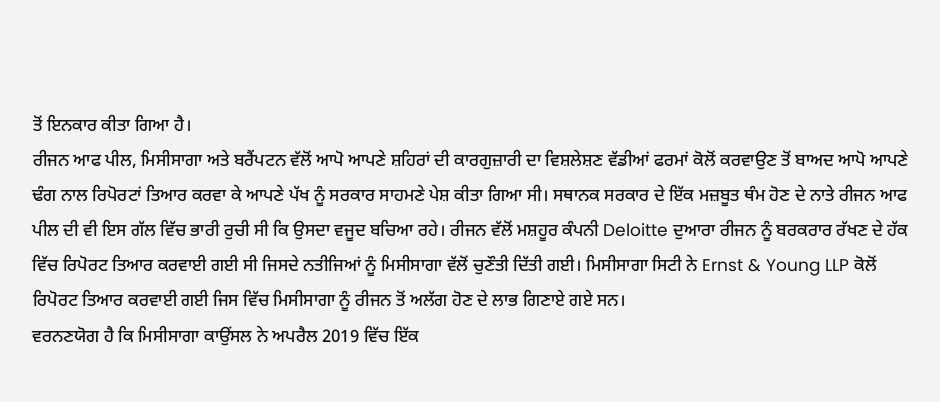ਤੋਂ ਇਨਕਾਰ ਕੀਤਾ ਗਿਆ ਹੈ।
ਰੀਜਨ ਆਫ ਪੀਲ, ਮਿਸੀਸਾਗਾ ਅਤੇ ਬਰੈਂਪਟਨ ਵੱਲੋਂ ਆਪੋ ਆਪਣੇ ਸ਼ਹਿਰਾਂ ਦੀ ਕਾਰਗੁਜ਼ਾਰੀ ਦਾ ਵਿਸ਼ਲੇਸ਼ਣ ਵੱਡੀਆਂ ਫਰਮਾਂ ਕੋਲੋਂ ਕਰਵਾਉਣ ਤੋਂ ਬਾਅਦ ਆਪੋ ਆਪਣੇ ਢੰਗ ਨਾਲ ਰਿਪੋਰਟਾਂ ਤਿਆਰ ਕਰਵਾ ਕੇ ਆਪਣੇ ਪੱਖ ਨੂੰ ਸਰਕਾਰ ਸਾਹਮਣੇ ਪੇਸ਼ ਕੀਤਾ ਗਿਆ ਸੀ। ਸਥਾਨਕ ਸਰਕਾਰ ਦੇ ਇੱਕ ਮਜ਼ਬੂਤ ਥੰਮ ਹੋਣ ਦੇ ਨਾਤੇ ਰੀਜਨ ਆਫ ਪੀਲ ਦੀ ਵੀ ਇਸ ਗੱਲ ਵਿੱਚ ਭਾਰੀ ਰੁਚੀ ਸੀ ਕਿ ਉਸਦਾ ਵਜੂਦ ਬਚਿਆ ਰਹੇ। ਰੀਜਨ ਵੱਲੋਂ ਮਸ਼ਹੂਰ ਕੰਪਨੀ Deloitte ਦੁਆਰਾ ਰੀਜਨ ਨੂੰ ਬਰਕਰਾਰ ਰੱਖਣ ਦੇ ਹੱਕ ਵਿੱਚ ਰਿਪੋਰਟ ਤਿਆਰ ਕਰਵਾਈ ਗਈ ਸੀ ਜਿਸਦੇ ਨਤੀਜਿਆਂ ਨੂੰ ਮਿਸੀਸਾਗਾ ਵੱਲੋਂ ਚੁਣੌਤੀ ਦਿੱਤੀ ਗਈ। ਮਿਸੀਸਾਗਾ ਸਿਟੀ ਨੇ Ernst & Young LLP ਕੋਲੋਂ ਰਿਪੋਰਟ ਤਿਆਰ ਕਰਵਾਈ ਗਈ ਜਿਸ ਵਿੱਚ ਮਿਸੀਸਾਗਾ ਨੂੰ ਰੀਜਨ ਤੋਂ ਅਲੱਗ ਹੋਣ ਦੇ ਲਾਭ ਗਿਣਾਏ ਗਏ ਸਨ।
ਵਰਨਣਯੋਗ ਹੈ ਕਿ ਮਿਸੀਸਾਗਾ ਕਾਉਂਸਲ ਨੇ ਅਪਰੈਲ 2019 ਵਿੱਚ ਇੱਕ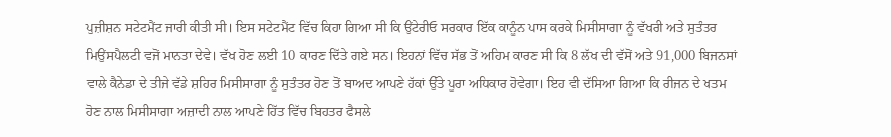ਪੁਜ਼ੀਸ਼ਨ ਸਟੇਟਮੈਂਟ ਜਾਰੀ ਕੀਤੀ ਸੀ। ਇਸ ਸਟੇਟਮੈਂਟ ਵਿੱਚ ਕਿਹਾ ਗਿਆ ਸੀ ਕਿ ਉਂਟੇਰੀਓ ਸਰਕਾਰ ਇੱਕ ਕਾਨੂੰਨ ਪਾਸ ਕਰਕੇ ਮਿਸੀਸਾਗਾ ਨੂੰ ਵੱਖਰੀ ਅਤੇ ਸੁਤੰਤਰ ਮਿਉਂਸਪੈਲਟੀ ਵਜੋਂ ਮਾਨਤਾ ਦੇਵੇ। ਵੱਖ ਹੋਣ ਲਈ 10 ਕਾਰਣ ਦਿੱਤੇ ਗਏ ਸਨ। ਇਹਨਾਂ ਵਿੱਚ ਸੱਭ ਤੋਂ ਅਹਿਮ ਕਾਰਣ ਸੀ ਕਿ 8 ਲੱਖ ਦੀ ਵੱਸੋਂ ਅਤੇ 91,000 ਬਿਜਨਸਾਂ ਵਾਲੇ ਕੈਨੇਡਾ ਦੇ ਤੀਜੇ ਵੱਡੇ ਸ਼ਹਿਰ ਮਿਸੀਸਾਗਾ ਨੂੰ ਸੁਤੰਤਰ ਹੋਣ ਤੋਂ ਬਾਅਦ ਆਪਣੇ ਹੱਕਾਂ ਉੱਤੇ ਪੂਰਾ ਅਧਿਕਾਰ ਹੋਵੇਗਾ। ਇਹ ਵੀ ਦੱਸਿਆ ਗਿਆ ਕਿ ਰੀਜਨ ਦੇ ਖਤਮ ਹੋਣ ਨਾਲ ਮਿਸੀਸਾਗਾ ਅਜ਼ਾਦੀ ਨਾਲ ਆਪਣੇ ਹਿੱਤ ਵਿੱਚ ਬਿਹਤਰ ਫੈਸਲੇ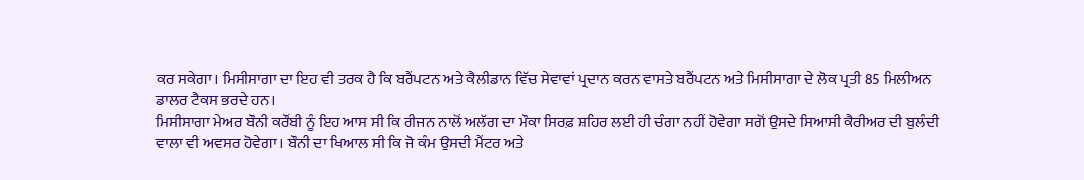ਕਰ ਸਕੇਗਾ। ਮਿਸੀਸਾਗਾ ਦਾ ਇਹ ਵੀ ਤਰਕ ਹੈ ਕਿ ਬਰੈਂਪਟਨ ਅਤੇ ਕੈਲੀਡਾਨ ਵਿੱਚ ਸੇਵਾਵਾਂ ਪ੍ਰਦਾਨ ਕਰਨ ਵਾਸਤੇ ਬਰੈਂਪਟਨ ਅਤੇ ਮਿਸੀਸਾਗਾ ਦੇ ਲੋਕ ਪ੍ਰਤੀ 85 ਮਿਲੀਅਨ ਡਾਲਰ ਟੈਕਸ ਭਰਦੇ ਹਨ।
ਮਿਸੀਸਾਗਾ ਮੇਅਰ ਬੌਨੀ ਕਰੌਂਬੀ ਨੂੰ ਇਹ ਆਸ ਸੀ ਕਿ ਰੀਜਨ ਨਾਲੋਂ ਅਲੱਗ ਦਾ ਮੌਕਾ ਸਿਰਫ਼ ਸ਼ਹਿਰ ਲਈ ਹੀ ਚੰਗਾ ਨਹੀਂ ਹੋਵੇਗਾ ਸਗੋਂ ਉਸਦੇ ਸਿਆਸੀ ਕੈਰੀਅਰ ਦੀ ਬੁਲੰਦੀ ਵਾਲਾ ਵੀ ਅਵਸਰ ਹੋਵੇਗਾ। ਬੌਨੀ ਦਾ ਖਿਆਲ ਸੀ ਕਿ ਜੋ ਕੰਮ ਉਸਦੀ ਮੈਂਟਰ ਅਤੇ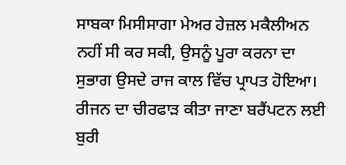ਸਾਬਕਾ ਮਿਸੀਸਾਗਾ ਮੇਅਰ ਹੇਜ਼ਲ ਮਕੈਲੀਅਨ ਨਹੀਂ ਸੀ ਕਰ ਸਕੀ, ਉਸਨੂੰ ਪੂਰਾ ਕਰਨਾ ਦਾ ਸੁਭਾਗ ਉਸਦੇ ਰਾਜ ਕਾਲ ਵਿੱਚ ਪ੍ਰਾਪਤ ਹੋਇਆ।
ਰੀਜਨ ਦਾ ਚੀਰਫਾੜ ਕੀਤਾ ਜਾਣਾ ਬਰੈਂਪਟਨ ਲਈ ਬੁਰੀ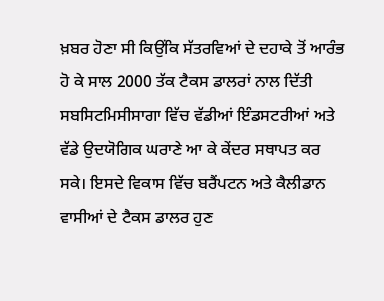ਖ਼ਬਰ ਹੋਣਾ ਸੀ ਕਿਉਂਕਿ ਸੱਤਰਵਿਆਂ ਦੇ ਦਹਾਕੇ ਤੋਂ ਆਰੰਭ ਹੋ ਕੇ ਸਾਲ 2000 ਤੱਕ ਟੈਕਸ ਡਾਲਰਾਂ ਨਾਲ ਦਿੱਤੀ ਸਬਸਿਟਮਿਸੀਸਾਗਾ ਵਿੱਚ ਵੱਡੀਆਂ ਇੰਡਸਟਰੀਆਂ ਅਤੇ ਵੱਡੇ ਉਦਯੋਗਿਕ ਘਰਾਣੇ ਆ ਕੇ ਕੇਂਦਰ ਸਥਾਪਤ ਕਰ ਸਕੇ। ਇਸਦੇ ਵਿਕਾਸ ਵਿੱਚ ਬਰੈਂਪਟਨ ਅਤੇ ਕੈਲੀਡਾਨ ਵਾਸੀਆਂ ਦੇ ਟੈਕਸ ਡਾਲਰ ਹੁਣ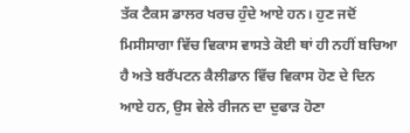ਤੱਕ ਟੈਕਸ ਡਾਲਰ ਖਰਚ ਹੁੰਦੇ ਆਏ ਹਨ। ਹੁਣ ਜਦੋਂ ਮਿਸੀਸਾਗਾ ਵਿੱਚ ਵਿਕਾਸ ਵਾਸਤੇ ਕੋਈ ਥਾਂ ਹੀ ਨਹੀਂ ਬਚਿਆ ਹੈ ਅਤੇ ਬਰੈਂਪਟਨ ਕੈਲੀਡਾਨ ਵਿੱਚ ਵਿਕਾਸ ਹੋਣ ਦੇ ਦਿਨ ਆਏ ਹਨ, ਉਸ ਵੇਲੇ ਰੀਜਨ ਦਾ ਦੁਫਾੜ ਹੋਣਾ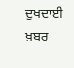ਦੁਖਦਾਈ ਖ਼ਬਰ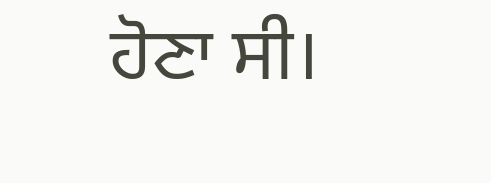ਹੋਣਾ ਸੀ।